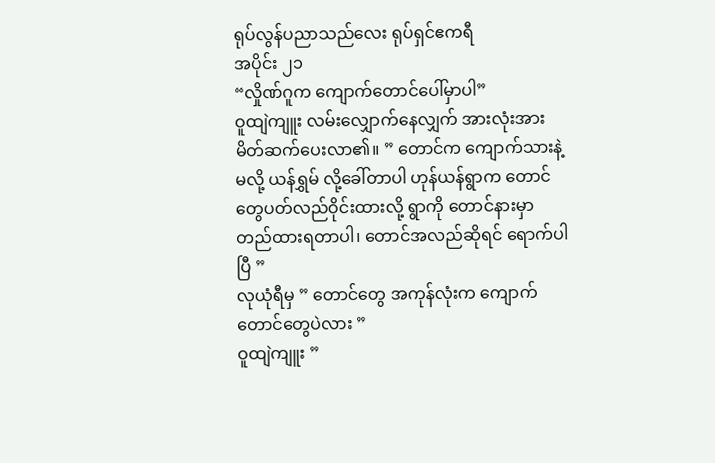ရုပ်လွန်ပညာသည်လေး ရုပ်ရှင်ဧကရီ
အပိုင်း ၂၁
“လှိုဏ်ဂူက ကျောက်တောင်ပေါ်မှာပါ”
ဝူထျဲကျူး လမ်းလျှောက်နေလျှက် အားလုံးအား မိတ်ဆက်ပေးလာ၏။ ” တောင်က ကျောက်သားနဲ့မလို့ ယန်ရွှမ် လို့ခေါ်တာပါ ဟုန်ယန်ရွာက တောင်တွေပတ်လည်ဝိုင်းထားလို့ ရွာကို တောင်နားမှာ တည်ထားရတာပါ၊ တောင်အလည်ဆိုရင် ရောက်ပါပြီ ”
လုယုံရီမှ ” တောင်တွေ အကုန်လုံးက ကျောက်တောင်တွေပဲလား ”
ဝူထျဲကျူး ”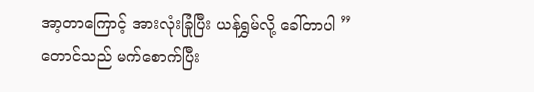အာ့တာကြောင့် အားလုံးခြုံပြီး ယန်ရွှမ်လို့ ခေါ်တာပါ ”
တောင်သည် မက်စောက်ပြီး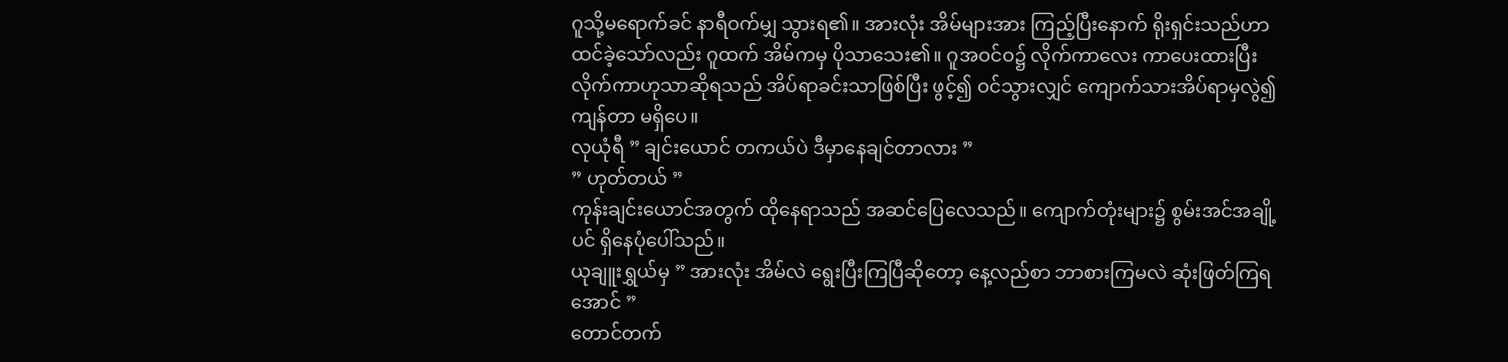ဂူသို့မရောက်ခင် နာရီဝက်မျှ သွားရ၏။ အားလုံး အိမ်များအား ကြည့်ပြီးနောက် ရိုးရှင်းသည်ဟာ ထင်ခဲ့သော်လည်း ဂူထက် အိမ်ကမှ ပိုသာသေး၏။ ဂူအဝင်ဝ၌ လိုက်ကာလေး ကာပေးထားပြီး လိုက်ကာဟုသာဆိုရသည် အိပ်ရာခင်းသာဖြစ်ပြီး ဖွင့်၍ ဝင်သွားလျှင် ကျောက်သားအိပ်ရာမှလွဲ၍ ကျန်တာ မရှိပေ။
လုယုံရီ ” ချင်းယောင် တကယ်ပဲ ဒီမှာနေချင်တာလား ”
” ဟုတ်တယ် ”
ကုန်းချင်းယောင်အတွက် ထိုနေရာသည် အဆင်ပြေလေသည်။ ကျောက်တုံးများ၌ စွမ်းအင်အချို့ပင် ရှိနေပုံပေါ်သည်။
ယုချူးရွှယ်မှ ” အားလုံး အိမ်လဲ ရွေးပြီးကြပြီဆိုတော့ နေ့လည်စာ ဘာစားကြမလဲ ဆုံးဖြတ်ကြရအောင် ”
တောင်တက်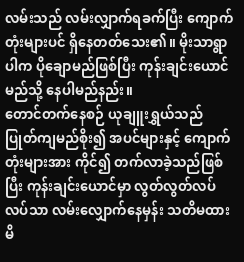လမ်းသည် လမ်းလျှာက်ရခက်ပြီး ကျောက်တုံးများပင် ရှိနေတတ်သေး၏။ မိုးသာရွာပါက ပိုချောမည်ဖြစ်ပြီး ကုန်းချင်းယောင် မည်သို့ နေပါမည်နည်း။
တောင်တက်နေစဉ် ယုချူးရွှယ်သည် ပြုတ်ကျမည်စိုး၍ အပင်များနှင့် ကျောက်တုံးများအား ကိုင်၍ တက်လာခဲ့သည်ဖြစ်ပြီး ကုန်းချင်းယောင်မှာ လွတ်လွတ်လပ်လပ်သာ လမ်းလျှောက်နေမှန်း သတိမထားမိ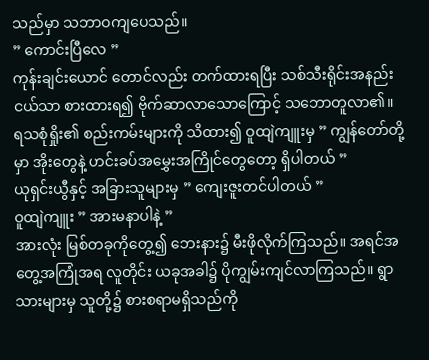သည်မှာ သဘာဝကျပေသည်။
” ကောင်းပြီလေ ”
ကုန်းချင်းယောင် တောင်လည်း တက်ထားရပြီး သစ်သီးရိုင်းအနည်းငယ်သာ စားထားရ၍ ဗိုက်ဆာလာသောကြောင့် သဘောတူလာ၏။
ရသစုံရှိုး၏ စည်းကမ်းများကို သိထား၍ ဝူထျဲကျူးမှ ” ကျွန်တော်တို့မှာ အိုးတွေနဲ့ ဟင်းခပ်အမွှေးအကြိုင်တွေတော့ ရှိပါတယ် ”
ယုရှင်းယွီနှင့် အခြားသူများမှ ” ကျေးဇူးတင်ပါတယ် ”
ဝူထျဲကျူး ” အားမနာပါနဲ့ ”
အားလုံး မြစ်တခုကိုတွေ့၍ ဘေးနား၌ မီးဖိုလိုက်ကြသည်။ အရင်အတွေ့အကြုံအရ လူတိုင်း ယခုအခါ၌ ပိုကျွမ်းကျင်လာကြသည်။ ရွာသားများမှ သူတို့၌ စားစရာမရှိသည်ကို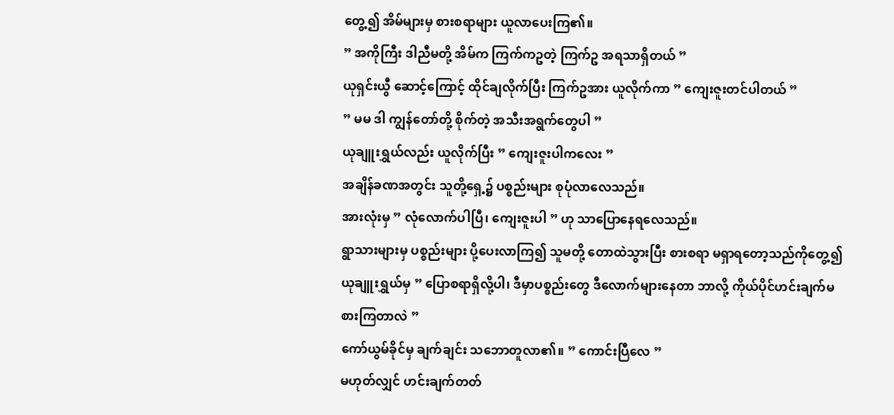တွေ့၍ အိမ်များမှ စားစရာများ ယူလာပေးကြ၏။
” အကိုကြီး ဒါညီမတို့ အိမ်က ကြက်ကဥတဲ့ ကြက်ဥ အရသာရှိတယ် ”
ယုရှင်းယွီ ဆောင့်ကြောင့် ထိုင်ချလိုက်ပြီး ကြက်ဥအား ယူလိုက်ကာ ” ကျေးဇူးတင်ပါတယ် ”
” မမ ဒါ ကျွန်တော်တို့ စိုက်တဲ့ အသီးအရွက်တွေပါ ”
ယုချူးရွှယ်လည်း ယူလိုက်ပြီး ” ကျေးဇူးပါကလေး ”
အချိန်ခဏအတွင်း သူတို့ရှေ့၌ ပစ္စည်းများ စုပုံလာလေသည်။
အားလုံးမှ ” လုံလောက်ပါပြီ၊ ကျေးဇူးပါ ” ဟု သာပြောနေရလေသည်။
ရွာသားများမှ ပစ္စည်းများ ပို့ပေးလာကြ၍ သူမတို့ တောထဲသွားပြီး စားစရာ မရှာရတော့သည်ကိုတွေ့၍ ယုချူးရွှယ်မှ ” ပြောစရာရှိလို့ပါ၊ ဒီမှာပစ္စည်းတွေ ဒီလောက်များနေတာ ဘာလို့ ကိုယ်ပိုင်ဟင်းချက်မစားကြတာလဲ ”
ကော်ယွမ်ခိုင်မှ ချက်ချင်း သဘောတူလာ၏။ ” ကောင်းပြီလေ ”
မဟုတ်လျှင် ဟင်းချက်တတ်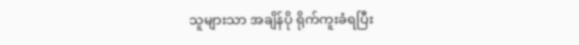သူများသာ အချိန်ပို ရိုက်ကူးခံရပြီး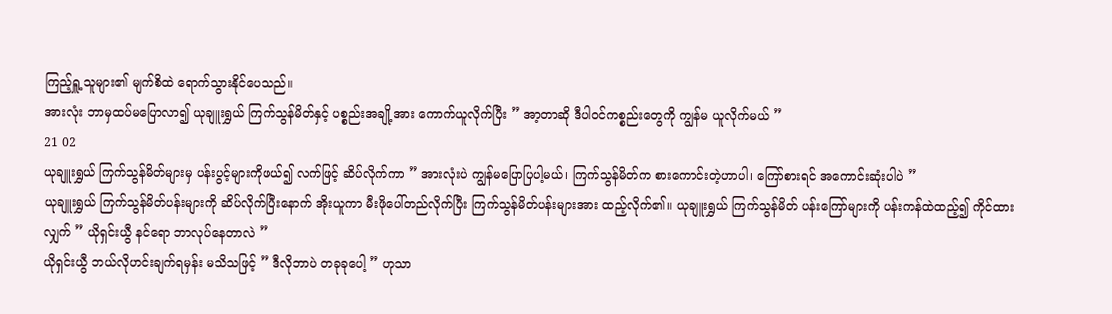ကြည့်ရှူ့သူများ၏ မျက်စိထဲ ရောက်သွားနိုင်ပေသည်။
အားလုံး ဘာမှထပ်မပြောလာ၍ ယုချူးရွှယ် ကြက်သွန်မိတ်နှင့် ပစ္စည်းအချို့အား ကောက်ယူလိုက်ပြီး ” အာ့တာဆို ဒီပါဝင်ကစ္စည်းတွေကို ကျွန်မ ယူလိုက်မယ် ”
21 02
ယုချူးရွှယ် ကြက်သွန်မိတ်များမှ ပန်းပွင့်များကိုဖယ်၍ လက်ဖြင့် ဆိပ်လိုက်ကာ ” အားလုံးပဲ ကျွန်မပြောပြပါ့မယ်၊ ကြက်သွန်မိတ်က စားကောင်းတဲ့ဟာပါ၊ ကြော်စားရင် အကောင်းဆုံးပါပဲ ”
ယုချူးရွှယ် ကြက်သွန်မိတ်ပန်းများကို ဆိပ်လိုက်ပြီးနောက် အိုးယူကာ မီးဖိုပေါ်တည်လိုက်ပြီး ကြက်သွန်မိတ်ပန်းများအား ထည့်လိုက်၏။ ယုချူးရွှယ် ကြက်သွန်မိတ် ပန်းကြော်များကို ပန်းကန်ထဲထည့်၍ ကိုင်ထားလျှက် ” ယိုရှင်းယွီ နင်ရော ဘာလုပ်နေတာလဲ ”
ယိုရှင်းယွီ ဘယ်လိုဟင်းချက်ရမှန်း မသိသဖြင့် ” ဒီလိုဘာပဲ တခုခုပေါ့ ” ဟုသာ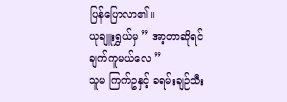ပြန်ပြောလာ၏။
ယုချူးရွှယ်မှ ” အာ့တာဆိုရင် ချက်ကူမယ်လေ ”
သူမ ကြက်ဥနှင့် ခရမ်းချဉ်သီး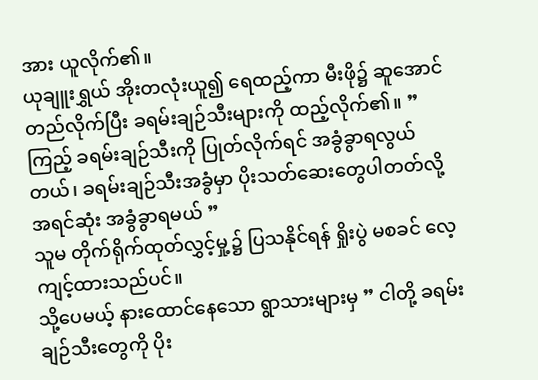အား ယူလိုက်၏။
ယုချူးရွှယ် အိုးတလုံးယူ၍ ရေထည့်ကာ မီးဖို၌ ဆူအောင်တည်လိုက်ပြီး ခရမ်းချဉ်သီးများကို ထည့်လိုက်၏။ ” ကြည့် ခရမ်းချဉ်သီးကို ပြုတ်လိုက်ရင် အခွံခွာရလွယ်တယ်၊ ခရမ်းချဉ်သီးအခွံမှာ ပိုးသတ်ဆေးတွေပါတတ်လို့ အရင်ဆုံး အခွံခွာရမယ် ”
သူမ တိုက်ရိုက်ထုတ်လွှင့်မှု့၌ ပြသနိုင်ရန် ရှိုးပွဲ မစခင် လေ့ကျင့်ထားသည်ပင်။
သို့ပေမယ့် နားထောင်နေသော ရွာသားများမှ ” ငါတို့ ခရမ်းချဉ်သီးတွေကို ပိုး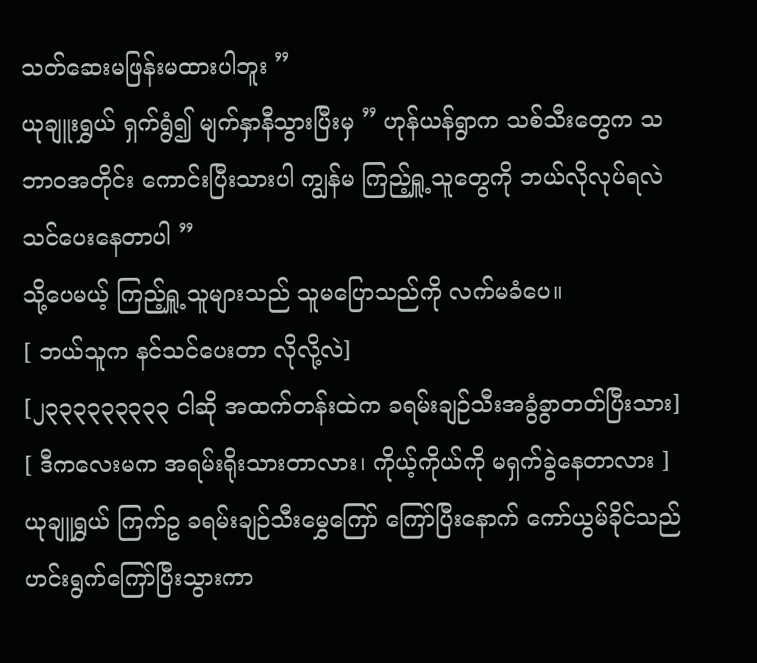သတ်ဆေးမဖြန်းမထားပါဘူး ”
ယုချူးရွှယ် ရှက်ရွံ၍ မျက်နှာနီသွားပြီးမှ ” ဟုန်ယန်ရွာက သစ်သီးတွေက သဘာဝအတိုင်း ကောင်းပြီးသားပါ ကျွန်မ ကြည့်ရှူ့သူတွေကို ဘယ်လိုလုပ်ရလဲ သင်ပေးနေတာပါ ”
သို့ပေမယ့် ကြည့်ရှူ့သူများသည် သူမပြောသည်ကို လက်မခံပေ။
[ ဘယ်သူက နင်သင်ပေးတာ လိုလို့လဲ]
[၂၃၃၃၃၃၃၃၃၃ ငါဆို အထက်တန်းထဲက ခရမ်းချဉ်သီးအခွံခွာတတ်ပြီးသား]
[ ဒီကလေးမက အရမ်းရိုးသားတာလား၊ ကိုယ့်ကိုယ်ကို မရှက်ခွဲနေတာလား ]
ယုချူရွှယ် ကြက်ဥ ခရမ်းချဉ်သီးမွှေကြော် ကြော်ပြီးနောက် ကော်ယွမ်ခိုင်သည် ဟင်းရွက်ကြော်ပြီးသွားကာ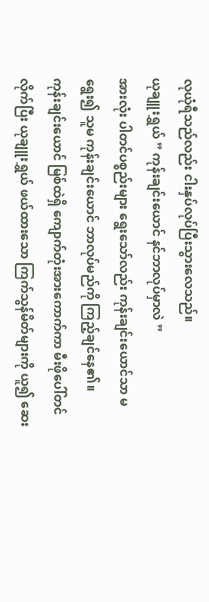လုယုံရီသည်လည်း ငါးနှပ်လုပ်ပြီးသွားလေသည်။
ယုချူးရွှယ် ” ကုန်းချင်းယောင် နင်ဘာလုပ်မှာလဲ ”
အားလုံး ပါတင်ပစ္စည်းများ ရွေးသော်လည်း ကုန်းချင်းယောင်သာ မရွေး၍ သူမ ကုန်းချင်းယောင် ဘာလုပ်မည်ကို ကြည့်ချင်နေ၏။
ကုန်းချင်းယောင် မြစ်ထဲရှိ ကျောက်တုံးအားကောက်ကာ မီးဖိုပေါ်တင်လိုက်ပြီး ယုချူးရွှယ် ဖယ်ထားသော ကြက်သွန်မိတ်များကို ယူ၍ ဆေး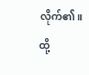လိုက်၏။ ထို့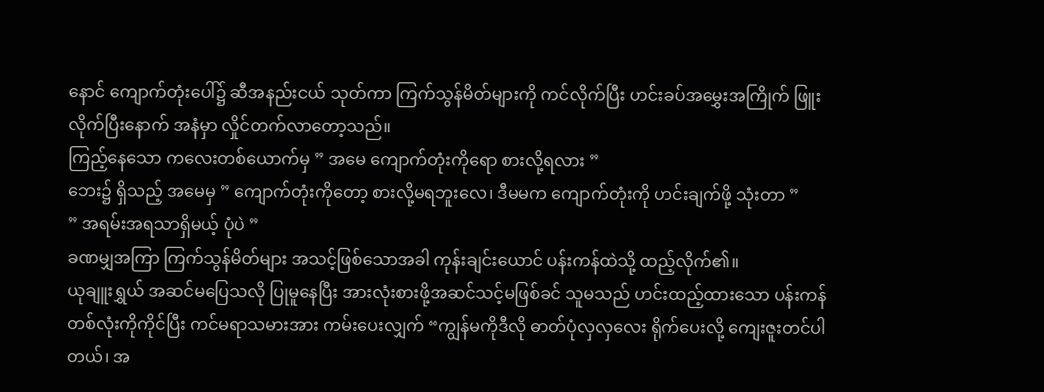နောင် ကျောက်တုံးပေါ်၌ ဆီအနည်းငယ် သုတ်ကာ ကြက်သွန်မိတ်များကို ကင်လိုက်ပြီး ဟင်းခပ်အမွှေးအကြိုက် ဖြူးလိုက်ပြီးနောက် အနံမှာ လှိုင်တက်လာတော့သည်။
ကြည့်နေသော ကလေးတစ်ယောက်မှ ” အမေ ကျောက်တုံးကိုရော စားလို့ရလား ”
ဘေး၌ ရှိသည့် အမေမှ ” ကျောက်တုံးကိုတော့ စားလို့မရဘူးလေ၊ ဒီမမက ကျောက်တုံးကို ဟင်းချက်ဖို့ သုံးတာ ”
” အရမ်းအရသာရှိမယ့် ပုံပဲ ”
ခဏမျှအကြာ ကြက်သွန်မိတ်များ အသင့်ဖြစ်သောအခါ ကုန်းချင်းယောင် ပန်းကန်ထဲသို့ ထည့်လိုက်၏။
ယုချူးရွှယ် အဆင်မပြေသလို ပြုမူနေပြီး အားလုံးစားဖို့အဆင်သင့်မဖြစ်ခင် သူမသည် ဟင်းထည့်ထားသော ပန်းကန်တစ်လုံးကိုကိုင်ပြီး ကင်မရာသမားအား ကမ်းပေးလျှက် “ကျွန်မကိုဒီလို ဓာတ်ပုံလှလှလေး ရိုက်ပေးလို့ ကျေးဇူးတင်ပါတယ်၊ အ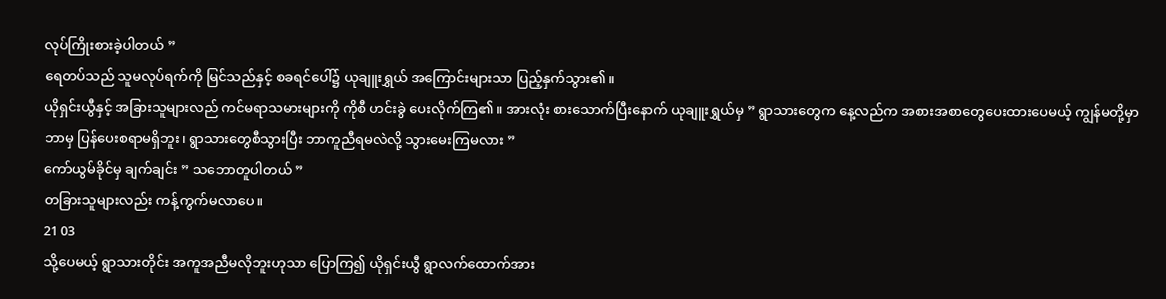လုပ်ကြိုးစားခဲ့ပါတယ် ”
ရေတပ်သည် သူမလုပ်ရက်ကို မြင်သည်နှင့် စခရင်ပေါ်၌ ယုချူးရွှယ် အကြောင်းများသာ ပြည့်နှက်သွား၏။
ယိုရှင်းယွီနှင့် အခြားသူများလည် ကင်မရာသမားများကို ကိုစီ ဟင်းခွဲ ပေးလိုက်ကြ၏။ အားလုံး စားသောက်ပြီးနောက် ယုချူးရွှယ်မှ ” ရွာသားတွေက နေ့လည်က အစားအစာတွေပေးထားပေမယ့် ကျွန်မတို့မှာ ဘာမှ ပြန်ပေးစရာမရှိဘူး၊ ရွာသားတွေစီသွားပြီး ဘာကူညီရမလဲလို့ သွားမေးကြမလား ”
ကော်ယွမ်ခိုင်မှ ချက်ချင်း ” သဘောတူပါတယ် ”
တခြားသူများလည်း ကန့်ကွက်မလာပေ။
21 03
သို့ပေမယ့် ရွာသားတိုင်း အကူအညီမလိုဘူးဟုသာ ပြောကြ၍ ယိုရှင်းယွီ ရွာလက်ထောက်အား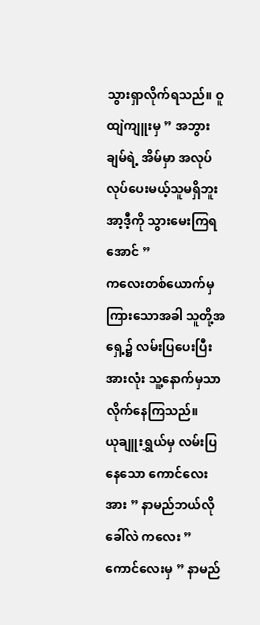သွားရှာလိုက်ရသည်။ ဝူထျဲကျူးမှ ” အဘွားချမ်ရဲ့ အိမ်မှာ အလုပ်လုပ်ပေးမယ့်သူမရှိဘူး အာ့ဒီ့ကို သွားမေးကြရအောင် ”
ကလေးတစ်ယောက်မှ ကြားသောအခါ သူတို့အ ရှေ့၌ လမ်းပြပေးပြီး အားလုံး သူ့နောက်မှသာ လိုက်နေကြသည်။
ယုချူးရွှယ်မှ လမ်းပြနေသော ကောင်လေးအား ” နာမည်ဘယ်လိုခေါ်လဲ ကလေး ”
ကောင်လေးမှ ” နာမည်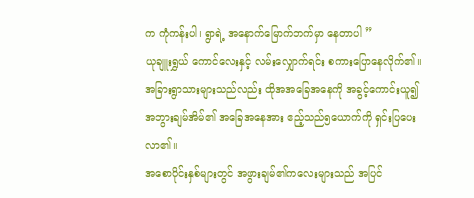က ကုံကန်းပါ၊ ရွာရဲ့ အနောက်မြောက်ဘက်မှာ နေတာပါ ”
ယုချူးရွှယ် ကောင်လေးနှင့် လမ်းလျှောက်ရင်း စကားပြောနေလိုက်၏။ အခြားရွာသားများသည်လည်း ထိုအအခြေအနေကို အခွင့်ကောင်းယူ၍ အဘွားချမ်အိမ်၏ အခြေအနေအား ဧည့်သည်၅ယောက်ကို ရှင်းပြပေးလာ၏။
အစောပိုင်းနှစ်များတွင် အဖွားချမ်၏ကလေးများသည် အပြင်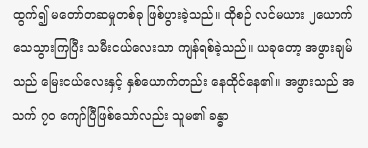ထွက်၍ မတော်တဆမှုတစ်ခု ဖြစ်ပွားခဲ့သည်။ ထိုစဉ် လင်မယား ၂ယောက် သေသွားကြပြီး သမီးငယ်လေးသာ ကျန်ရစ်ခဲ့သည်။ ယခုတော့ အဖွားချမ် သည် မြေးငယ်လေးနှင့် နှစ်ယောက်တည်း နေထိုင်နေ၏။ အဖွားသည် အသက် ၇၀ ကျော်ပြီဖြစ်သော်လည်း သူမ၏ ခန္ဓာ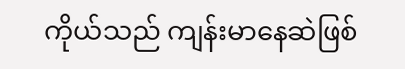ကိုယ်သည် ကျန်းမာနေဆဲဖြစ်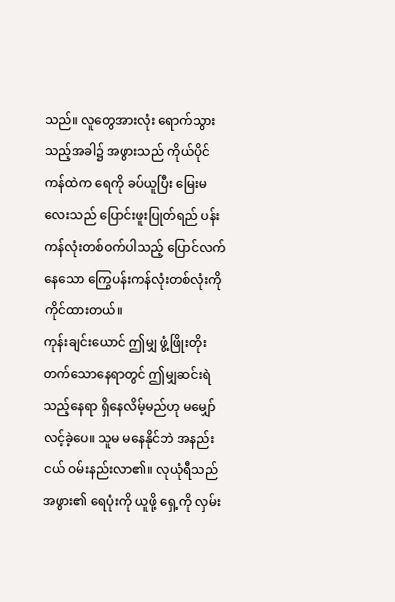သည်။ လူတွေအားလုံး ရောက်သွားသည့်အခါ၌ အဖွားသည် ကိုယ်ပိုင်ကန်ထဲက ရေကို ခပ်ယူပြီး မြေးမလေးသည် ပြောင်းဖူးပြုတ်ရည် ပန်းကန်လုံးတစ်ဝက်ပါသည့် ပြောင်လက်နေသော ကြွေပန်းကန်လုံးတစ်လုံးကို ကိုင်ထားတယ်။
ကုန်းချင်းယောင် ဤမျှ ဖွံ့ဖြိုးတိုးတက်သောနေရာတွင် ဤမျှဆင်းရဲသည့်နေရာ ရှိနေလိမ့်မည်ဟု မမျှော်လင့်ခဲ့ပေ။ သူမ မနေနိုင်ဘဲ အနည်းငယ် ဝမ်းနည်းလာ၏။ လုယုံရီသည် အဖွား၏ ရေပုံးကို ယူဖို့ ရှေ့ကို လှမ်း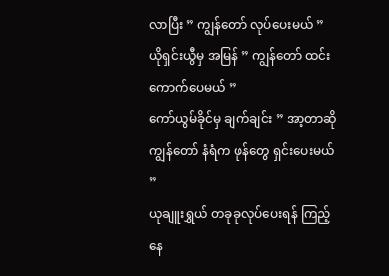လာပြီး ” ကျွန်တော် လုပ်ပေးမယ် ”
ယိုရှင်းယွီမှ အမြန် ” ကျွန်တော် ထင်းကောက်ပေမယ် ”
ကော်ယွမ်ခိုင်မှ ချက်ချင်း ” အာ့တာဆို ကျွန်တော် နံရံက ဖုန်တွေ ရှင်းပေးမယ် ”
ယုချူးရွှယ် တခုခုလုပ်ပေးရန် ကြည့်နေ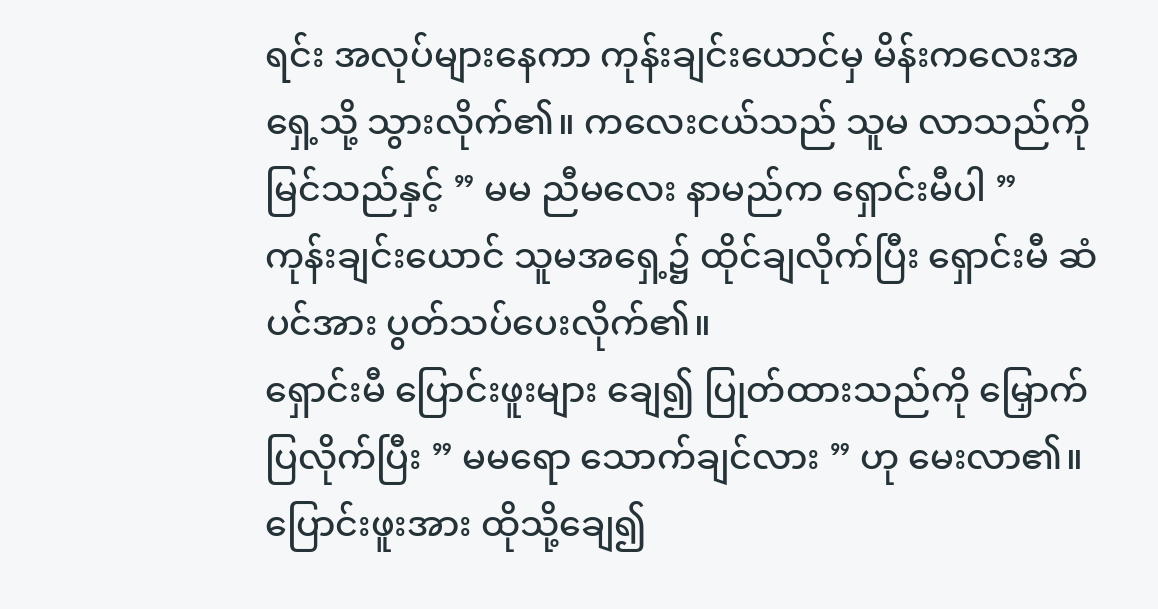ရင်း အလုပ်များနေကာ ကုန်းချင်းယောင်မှ မိန်းကလေးအရှေ့သို့ သွားလိုက်၏။ ကလေးငယ်သည် သူမ လာသည်ကို မြင်သည်နှင့် ” မမ ညီမလေး နာမည်က ရှောင်းမီပါ ”
ကုန်းချင်းယောင် သူမအရှေ့၌ ထိုင်ချလိုက်ပြီး ရှောင်းမီ ဆံပင်အား ပွတ်သပ်ပေးလိုက်၏။
ရှောင်းမီ ပြောင်းဖူးများ ချေ၍ ပြုတ်ထားသည်ကို မြှောက်ပြလိုက်ပြီး ” မမရော သောက်ချင်လား ” ဟု မေးလာ၏။
ပြောင်းဖူးအား ထိုသို့ချေ၍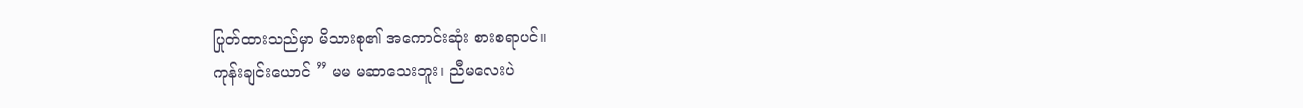ပြုတ်ထားသည်မှာ မိသားစု၏ အကောင်းဆုံး စားစရာပင်။
ကုန်းချင်းယောင် ” မမ မဆာသေးဘူး၊ ညီမလေးပဲ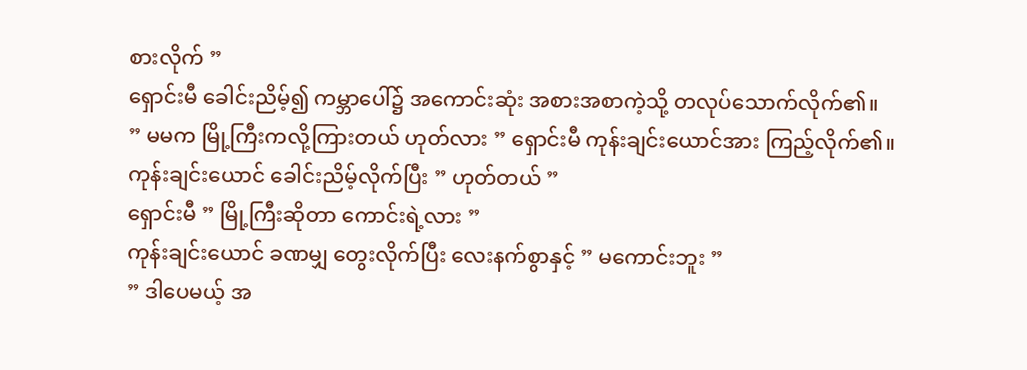စားလိုက် ”
ရှောင်းမီ ခေါင်းညိမ့်၍ ကမ္ဘာပေါ်၌ အကောင်းဆုံး အစားအစာကဲ့သို့ တလုပ်သောက်လိုက်၏။
” မမက မြို့ကြီးကလို့ကြားတယ် ဟုတ်လား ” ရှောင်းမီ ကုန်းချင်းယောင်အား ကြည့်လိုက်၏။
ကုန်းချင်းယောင် ခေါင်းညိမ့်လိုက်ပြီး ” ဟုတ်တယ် ”
ရှောင်းမီ ” မြို့ကြီးဆိုတာ ကောင်းရဲ့လား ”
ကုန်းချင်းယောင် ခဏမျှ တွေးလိုက်ပြီး လေးနက်စွာနှင့် ” မကောင်းဘူး ”
” ဒါပေမယ့် အ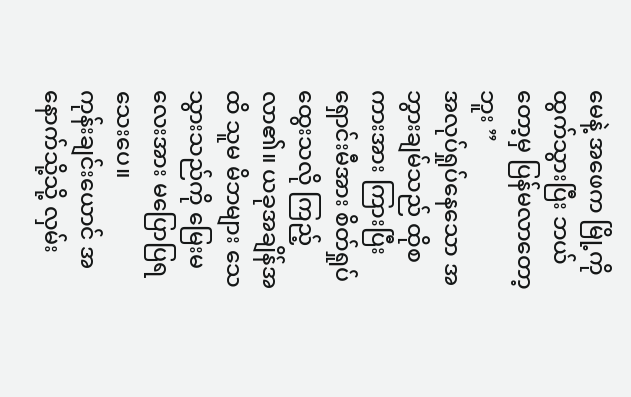မေနဲ့ အဖေက မြို့ကို ထွက်သွားပြီး ဘယ်တော့မှ ပြန်မလာတော့ဘူး ”
အလုပ်ရှုပ်နေသော အဘွားချမ်သည် ထိုစကားအား ကြားပြီး ရှောင်းမီအား စိတ်ရှုပ်ထွေးသလို ကြည့်လာ၏။ ယခုအချိန်အထိ သူမ မိဘများ သေသွားသည်ကို မြေးမလေးအား မပြောပြရသေးပေ။
ကုန်းချင်းယောင် အနောက်သို့သို့ လှမ်း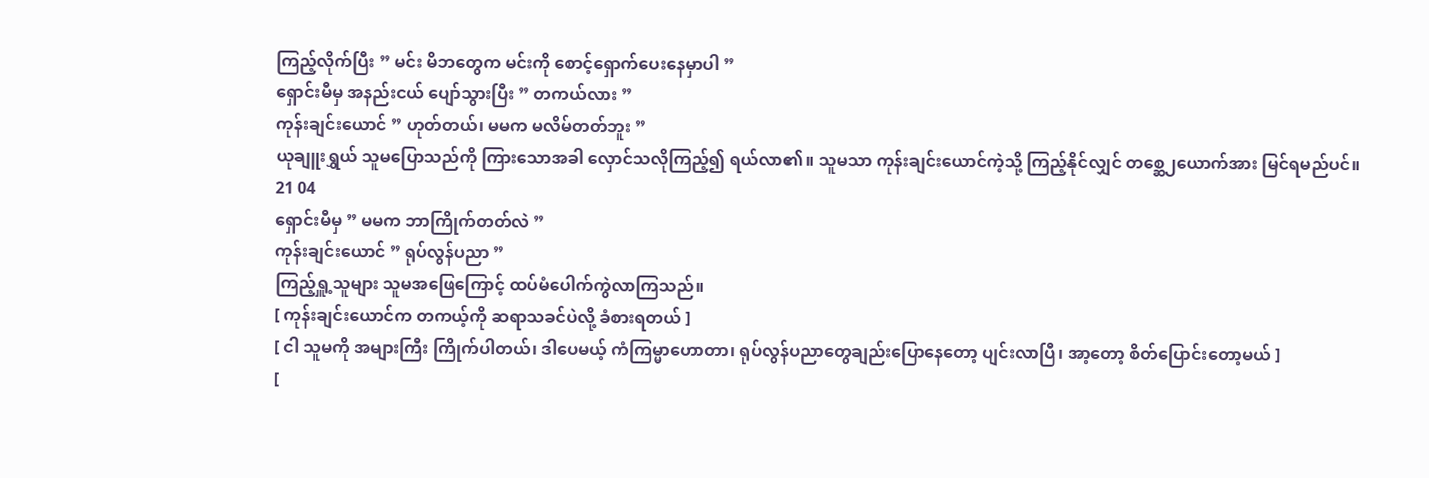ကြည့်လိုက်ပြီး ” မင်း မိဘတွေက မင်းကို စောင့်ရှောက်ပေးနေမှာပါ ”
ရှောင်းမီမှ အနည်းငယ် ပျော်သွားပြီး ” တကယ်လား ”
ကုန်းချင်းယောင် ” ဟုတ်တယ်၊ မမက မလိမ်တတ်ဘူး ”
ယုချူးရွှယ် သူမပြောသည်ကို ကြားသောအခါ လှောင်သလိုကြည့်၍ ရယ်လာ၏။ သူမသာ ကုန်းချင်းယောင်ကဲ့သို့ ကြည့်နိုင်လျှင် တစ္ဆေ၂ယောက်အား မြင်ရမည်ပင်။
21 04
ရှောင်းမီမှ ” မမက ဘာကြိုက်တတ်လဲ ”
ကုန်းချင်းယောင် ” ရုပ်လွန်ပညာ ”
ကြည့်ရှူ့သူများ သူမအဖြေကြောင့် ထပ်မံပေါက်ကွဲလာကြသည်။
[ ကုန်းချင်းယောင်က တကယ့်ကို ဆရာသခင်ပဲလို့ ခံစားရတယ် ]
[ ငါ သူမကို အများကြီး ကြိုက်ပါတယ်၊ ဒါပေမယ့် ကံကြမ္မာဟောတာ၊ ရုပ်လွန်ပညာတွေချည်းပြောနေတော့ ပျင်းလာပြီ၊ အာ့တော့ စိတ်ပြောင်းတော့မယ် ]
[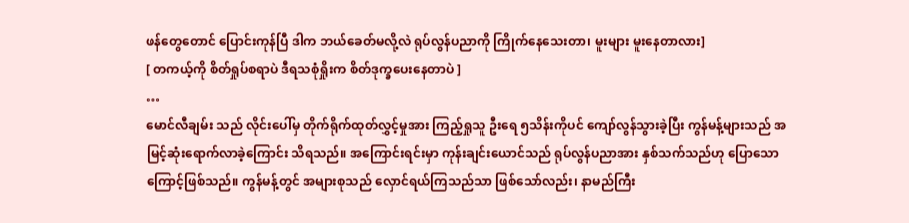ဖန်တွေတောင် ပြောင်းကုန်ပြီ ဒါက ဘယ်ခေတ်မလို့လဲ ရုပ်လွန်ပညာကို ကြိုက်နေသေးတာ၊ မူးများ မူးနေတာလား]
[ တကယ့်ကို စိတ်ရှုပ်စရာပဲ ဒီရသစုံရှိုးက စိတ်ဒုက္ခပေးနေတာပဲ ]
…
မောင်လီချမ်း သည် လိုင်းပေါ်မှ တိုက်ရိုက်ထုတ်လွှင့်မှုအား ကြည့်ရှုသူ ဦးရေ ၅သိန်းကိုပင် ကျော်လွန်သွားခဲ့ပြီး ကွန်မန့်များသည် အမြင့်ဆုံးရောက်လာခဲ့ကြောင်း သိရသည်။ အကြောင်းရင်းမှာ ကုန်းချင်းယောင်သည် ရုပ်လွန်ပညာအား နှစ်သက်သည်ဟု ပြောသောကြောင့်ဖြစ်သည်။ ကွန်မန့်တွင် အများစုသည် လှောင်ရယ်ကြသည်သာ ဖြစ်သော်လည်း၊ နာမည်ကြီး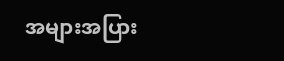အများအပြား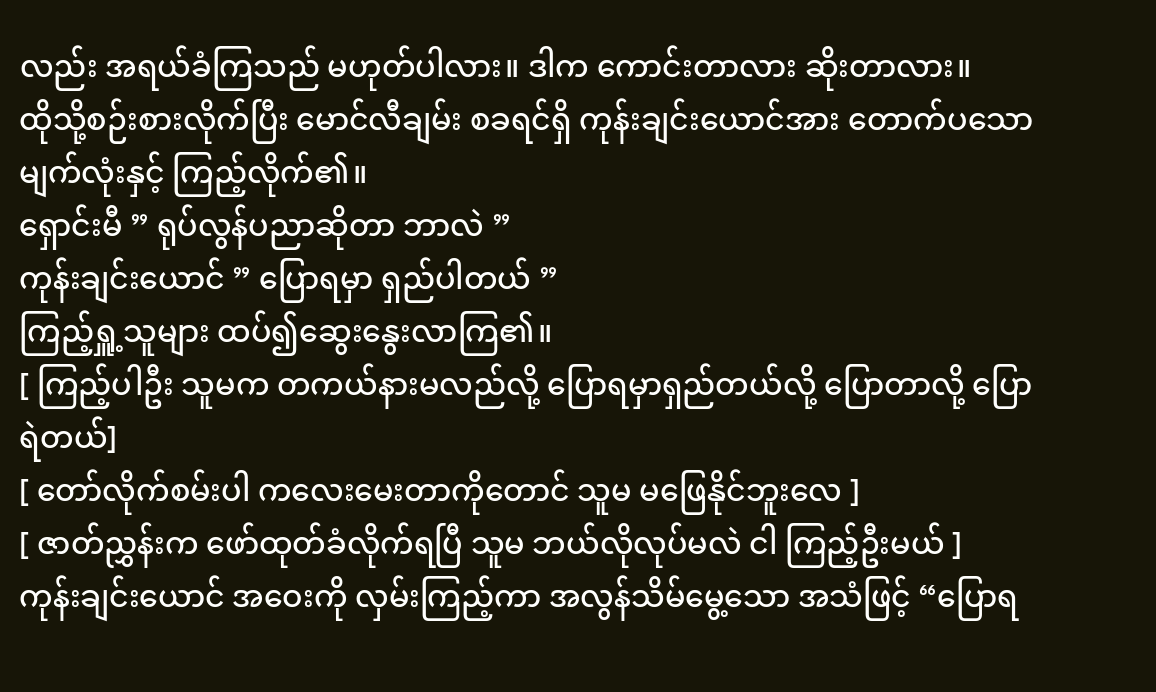လည်း အရယ်ခံကြသည် မဟုတ်ပါလား။ ဒါက ကောင်းတာလား ဆိုးတာလား။
ထိုသို့စဉ်းစားလိုက်ပြီး မောင်လီချမ်း စခရင်ရှိ ကုန်းချင်းယောင်အား တောက်ပသော မျက်လုံးနှင့် ကြည့်လိုက်၏။
ရှောင်းမီ ” ရုပ်လွန်ပညာဆိုတာ ဘာလဲ ”
ကုန်းချင်းယောင် ” ပြောရမှာ ရှည်ပါတယ် ”
ကြည့်ရှူ့သူများ ထပ်၍ဆွေးနွေးလာကြ၏။
[ ကြည့်ပါဦး သူမက တကယ်နားမလည်လို့ ပြောရမှာရှည်တယ်လို့ ပြောတာလို့ ပြောရဲတယ်]
[ တော်လိုက်စမ်းပါ ကလေးမေးတာကိုတောင် သူမ မဖြေနိုင်ဘူးလေ ]
[ ဇာတ်ညွှန်းက ဖော်ထုတ်ခံလိုက်ရပြီ သူမ ဘယ်လိုလုပ်မလဲ ငါ ကြည့်ဦးမယ် ]
ကုန်းချင်းယောင် အဝေးကို လှမ်းကြည့်ကာ အလွန်သိမ်မွေ့သော အသံဖြင့် “ပြောရ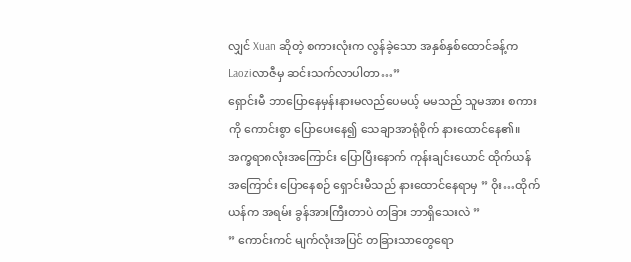လျှင် Xuan ဆိုတဲ့ စကားလုံးက လွန်ခဲ့သော အနှစ်နှစ်ထောင်ခန့်က Laoziလာဇီမှ ဆင်းသက်လာပါတာ…”
ရှောင်းမီ ဘာပြောနေမှန်းနားမလည်ပေမယ့် မမသည် သူမအား စကားကို ကောင်းစွာ ပြောပေးနေ၍ သေချာအာရုံစိုက် နားထောင်နေ၏။
အက္ခရာ၈လုံးအကြောင်း ပြောပြီးနောက် ကုန်းချင်းယောင် ထိုက်ယန်အကြောင်း ပြောနေစဉ် ရှောင်းမီသည် နားထောင်နေရာမှ ” ဝိုး…ထိုက်ယန်က အရမ်း ခွန်အားကြီးတာပဲ တခြား ဘာရှိသေးလဲ ”
” ကောင်းကင် မျက်လုံးအပြင် တခြားသာတွေရော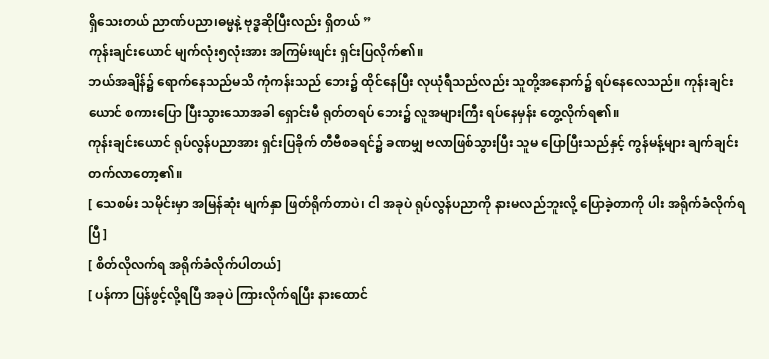ရှိသေးတယ် ညာဏ်ပညာ၊ဓမ္မနဲ့ ဗုဒ္ဓဆိုပြီးလည်း ရှိတယ် ”
ကုန်းချင်းယောင် မျက်လုံး၅လုံးအား အကြမ်းဖျင်း ရှင်းပြလိုက်၏။
ဘယ်အချိန်၌ ရောက်နေသည်မသိ ကုံကန်းသည် ဘေး၌ ထိုင်နေပြီး လုယုံရီသည်လည်း သူတို့အနောက်၌ ရပ်နေလေသည်။ ကုန်းချင်းယောင် စကားပြော ပြီးသွားသောအခါ ရှောင်းမီ ရုတ်တရပ် ဘေး၌ လူအများကြီး ရပ်နေမှန်း တွေ့လိုက်ရ၏။
ကုန်းချင်းယောင် ရုပ်လွန်ပညာအား ရှင်းပြခိုက် တီဗီစခရင်၌ ခဏမျှ ဗလာဖြစ်သွားပြီး သူမ ပြောပြီးသည်နှင့် ကွန်မန့်များ ချက်ချင်း တက်လာတော့၏။
[ သေစမ်း သမိုင်းမှာ အမြန်ဆုံး မျက်နှာ ဖြတ်ရိုက်တာပဲ၊ ငါ အခုပဲ ရုပ်လွန်ပညာကို နားမလည်ဘူးလို့ ပြောခဲ့တာကို ပါး အရိုက်ခံလိုက်ရပြီ ]
[ စိတ်လိုလက်ရ အရိုက်ခံလိုက်ပါတယ်]
[ ပန်ကာ ပြန်ဖွင့်လို့ရပြီ အခုပဲ ကြားလိုက်ရပြီး နားထောင်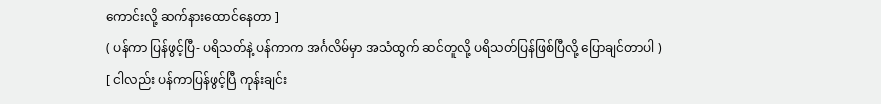ကောင်းလို့ ဆက်နားထောင်နေတာ ]
( ပန်ကာ ပြန်ဖွင့်ပြီ- ပရိသတ်နဲ့ ပန်ကာက အင်္ဂလိမ်မှာ အသံထွက် ဆင်တူလို့ ပရိသတ်ပြန်ဖြစ်ပြီလို့ ပြောချင်တာပါ )
[ ငါလည်း ပန်ကာပြန်ဖွင့်ပြီ ကုန်းချင်း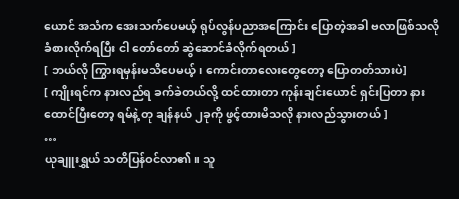ယောင် အသံက အေးသက်ပေမယ့် ရုပ်လွန်ပညာအကြောင်း ပြောတဲ့အခါ ဗလာဖြစ်သလို ခံစားလိုက်ရပြီး ငါ တော်တော် ဆွဲဆောင်ခံလိုက်ရတယ် ]
[ ဘယ်လို ကြွားရမှန်းမသိပေမယ့်၊ ကောင်းတာလေးတွေတော့ ပြောတတ်သားပဲ]
[ ကျိုးရင်က နားလည်ရ ခက်ခဲတယ်လို့ ထင်ထားတာ ကုန်းချင်းယောင် ရှင်းပြတာ နားထောင်ပြီးတော့ ရမ်နဲ့ တု ချန်နယ် ၂ခုကို ဖွင့်ထားမိသလို နားလည်သွားတယ် ]
…
ယုချူးရွှယ် သတိပြန်ဝင်လာ၏။ သူ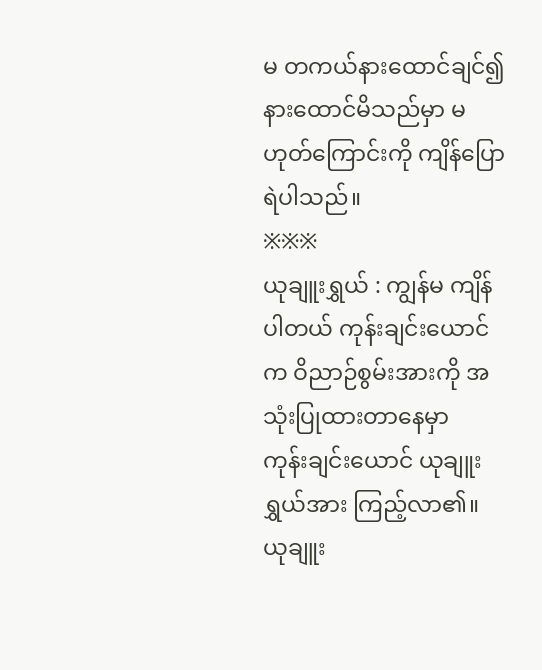မ တကယ်နားထောင်ချင်၍ နားထောင်မိသည်မှာ မဟုတ်ကြောင်းကို ကျိန်ပြောရဲပါသည်။
※※※
ယုချူးရွှယ် : ကျွန်မ ကျိန်ပါတယ် ကုန်းချင်းယောင်က ဝိညာဉ်စွမ်းအားကို အသုံးပြုထားတာနေမှာ
ကုန်းချင်းယောင် ယုချူးရွှယ်အား ကြည့်လာ၏။
ယုချူး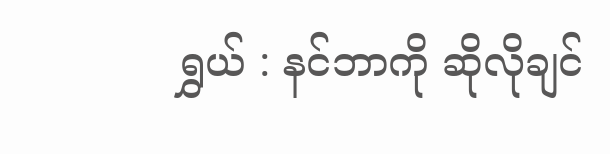ရွှယ် : နင်ဘာကို ဆိုလိုချင်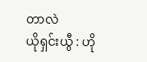တာလဲ
ယိုရှင်းယွီ : ဟို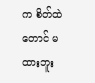က စိတ်ထဲတောင် မထားဘူး